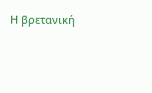Η βρετανική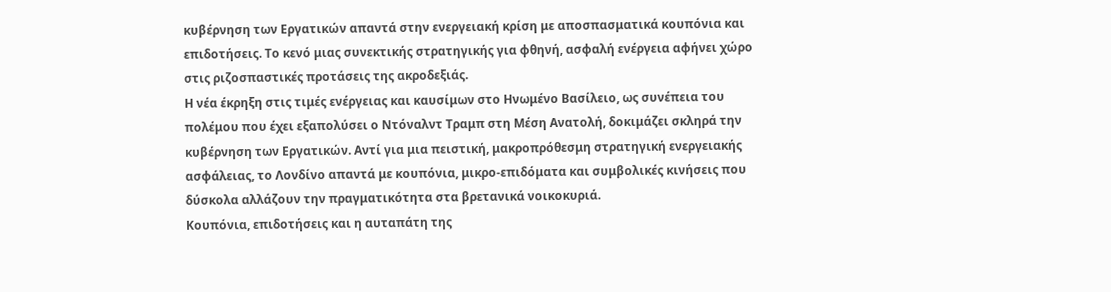κυβέρνηση των Εργατικών απαντά στην ενεργειακή κρίση με αποσπασματικά κουπόνια και επιδοτήσεις. Το κενό μιας συνεκτικής στρατηγικής για φθηνή, ασφαλή ενέργεια αφήνει χώρο στις ριζοσπαστικές προτάσεις της ακροδεξιάς.
Η νέα έκρηξη στις τιμές ενέργειας και καυσίμων στο Ηνωμένο Βασίλειο, ως συνέπεια του πολέμου που έχει εξαπολύσει ο Ντόναλντ Τραμπ στη Μέση Ανατολή, δοκιμάζει σκληρά την κυβέρνηση των Εργατικών. Αντί για μια πειστική, μακροπρόθεσμη στρατηγική ενεργειακής ασφάλειας, το Λονδίνο απαντά με κουπόνια, μικρο-επιδόματα και συμβολικές κινήσεις που δύσκολα αλλάζουν την πραγματικότητα στα βρετανικά νοικοκυριά.
Κουπόνια, επιδοτήσεις και η αυταπάτη της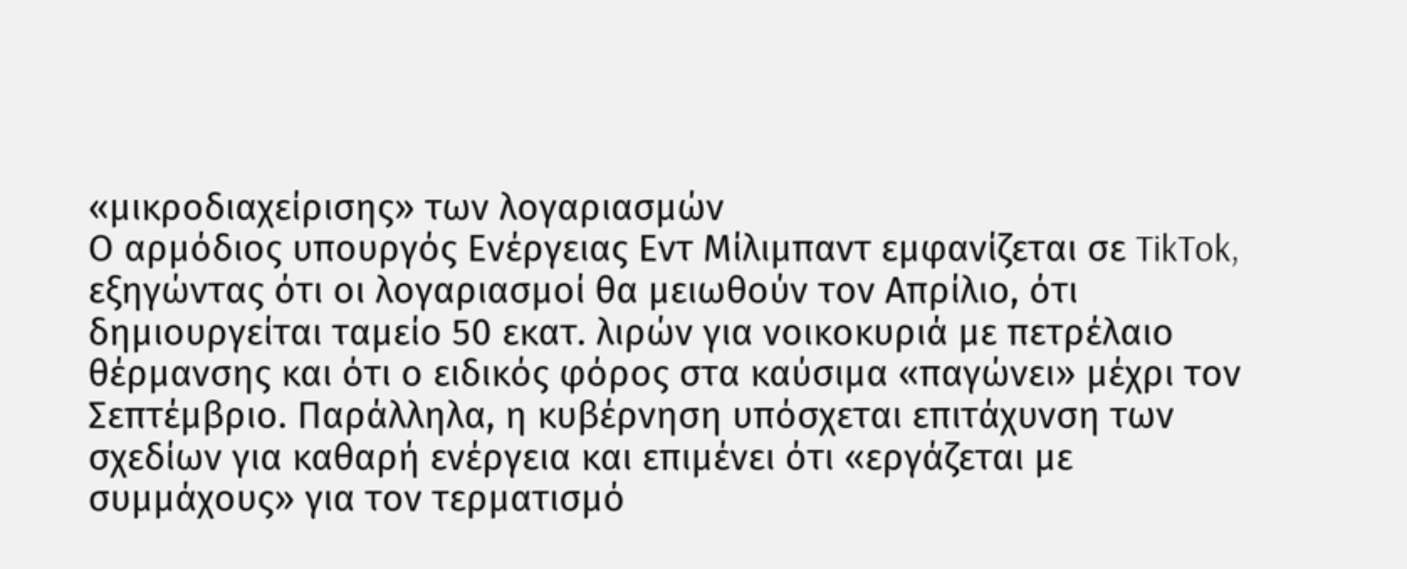«μικροδιαχείρισης» των λογαριασμών
Ο αρμόδιος υπουργός Ενέργειας Εντ Μίλιμπαντ εμφανίζεται σε TikTok, εξηγώντας ότι οι λογαριασμοί θα μειωθούν τον Απρίλιο, ότι δημιουργείται ταμείο 50 εκατ. λιρών για νοικοκυριά με πετρέλαιο θέρμανσης και ότι ο ειδικός φόρος στα καύσιμα «παγώνει» μέχρι τον Σεπτέμβριο. Παράλληλα, η κυβέρνηση υπόσχεται επιτάχυνση των σχεδίων για καθαρή ενέργεια και επιμένει ότι «εργάζεται με συμμάχους» για τον τερματισμό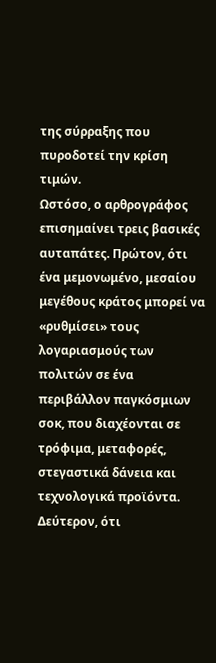της σύρραξης που πυροδοτεί την κρίση τιμών.
Ωστόσο, ο αρθρογράφος επισημαίνει τρεις βασικές αυταπάτες. Πρώτον, ότι ένα μεμονωμένο, μεσαίου μεγέθους κράτος μπορεί να «ρυθμίσει» τους λογαριασμούς των πολιτών σε ένα περιβάλλον παγκόσμιων σοκ, που διαχέονται σε τρόφιμα, μεταφορές, στεγαστικά δάνεια και τεχνολογικά προϊόντα. Δεύτερον, ότι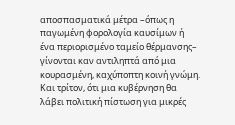αποσπασματικά μέτρα –όπως η παγωμένη φορολογία καυσίμων ή ένα περιορισμένο ταμείο θέρμανσης– γίνονται καν αντιληπτά από μια κουρασμένη, καχύποπτη κοινή γνώμη. Και τρίτον, ότι μια κυβέρνηση θα λάβει πολιτική πίστωση για μικρές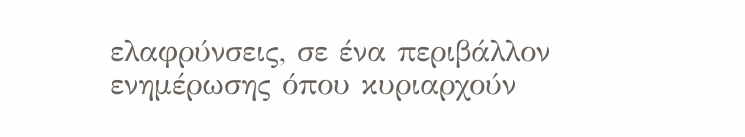ελαφρύνσεις, σε ένα περιβάλλον ενημέρωσης όπου κυριαρχούν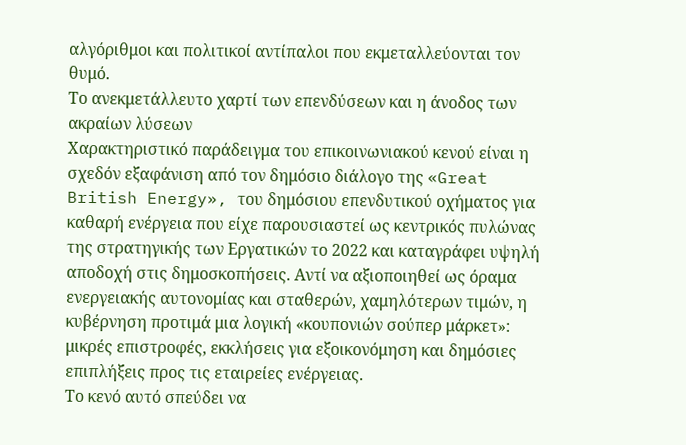αλγόριθμοι και πολιτικοί αντίπαλοι που εκμεταλλεύονται τον θυμό.
Το ανεκμετάλλευτο χαρτί των επενδύσεων και η άνοδος των ακραίων λύσεων
Χαρακτηριστικό παράδειγμα του επικοινωνιακού κενού είναι η σχεδόν εξαφάνιση από τον δημόσιο διάλογο της «Great British Energy», του δημόσιου επενδυτικού οχήματος για καθαρή ενέργεια που είχε παρουσιαστεί ως κεντρικός πυλώνας της στρατηγικής των Εργατικών το 2022 και καταγράφει υψηλή αποδοχή στις δημοσκοπήσεις. Αντί να αξιοποιηθεί ως όραμα ενεργειακής αυτονομίας και σταθερών, χαμηλότερων τιμών, η κυβέρνηση προτιμά μια λογική «κουπονιών σούπερ μάρκετ»: μικρές επιστροφές, εκκλήσεις για εξοικονόμηση και δημόσιες επιπλήξεις προς τις εταιρείες ενέργειας.
Το κενό αυτό σπεύδει να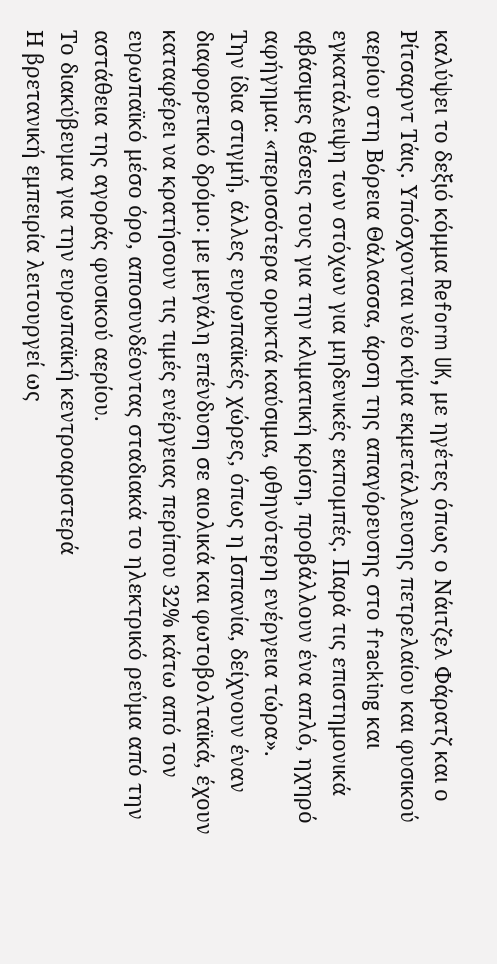καλύψει το δεξιό κόμμα Reform UK, με ηγέτες όπως ο Νάιτζελ Φάρατζ και ο Ρίτσαρντ Τάις. Υπόσχονται νέο κύμα εκμετάλλευσης πετρελαίου και φυσικού αερίου στη Βόρεια Θάλασσα, άρση της απαγόρευσης στο fracking και εγκατάλειψη των στόχων για μηδενικές εκπομπές. Παρά τις επιστημονικά αβάσιμες θέσεις τους για την κλιματική κρίση, προβάλλουν ένα απλό, ηχηρό αφήγημα: «περισσότερα ορυκτά καύσιμα, φθηνότερη ενέργεια τώρα».
Την ίδια στιγμή, άλλες ευρωπαϊκές χώρες, όπως η Ισπανία, δείχνουν έναν διαφορετικό δρόμο: με μεγάλη επένδυση σε αιολικά και φωτοβολταϊκά, έχουν καταφέρει να κρατήσουν τις τιμές ενέργειας περίπου 32% κάτω από τον ευρωπαϊκό μέσο όρο, αποσυνδέοντας σταδιακά το ηλεκτρικό ρεύμα από την αστάθεια της αγοράς φυσικού αερίου.
Το διακύβευμα για την ευρωπαϊκή κεντροαριστερά
Η βρετανική εμπειρία λειτουργεί ως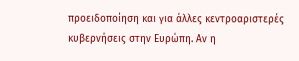προειδοποίηση και για άλλες κεντροαριστερές κυβερνήσεις στην Ευρώπη. Αν η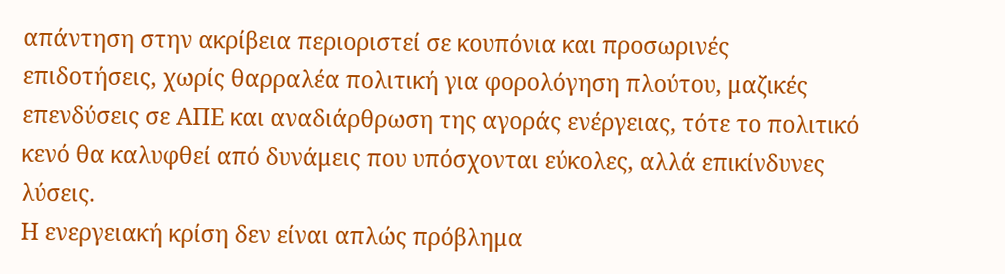απάντηση στην ακρίβεια περιοριστεί σε κουπόνια και προσωρινές επιδοτήσεις, χωρίς θαρραλέα πολιτική για φορολόγηση πλούτου, μαζικές επενδύσεις σε ΑΠΕ και αναδιάρθρωση της αγοράς ενέργειας, τότε το πολιτικό κενό θα καλυφθεί από δυνάμεις που υπόσχονται εύκολες, αλλά επικίνδυνες λύσεις.
Η ενεργειακή κρίση δεν είναι απλώς πρόβλημα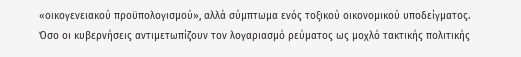«οικογενειακού προϋπολογισμού», αλλά σύμπτωμα ενός τοξικού οικονομικού υποδείγματος. Όσο οι κυβερνήσεις αντιμετωπίζουν τον λογαριασμό ρεύματος ως μοχλό τακτικής πολιτικής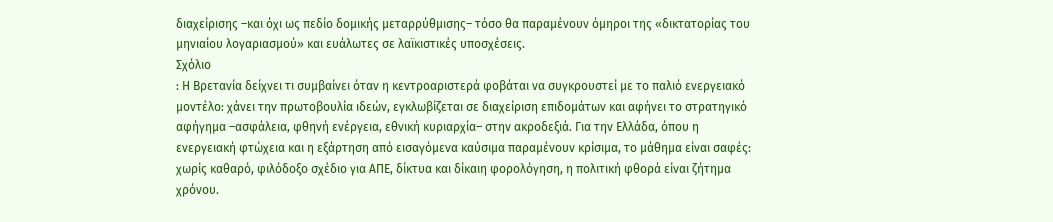διαχείρισης –και όχι ως πεδίο δομικής μεταρρύθμισης– τόσο θα παραμένουν όμηροι της «δικτατορίας του μηνιαίου λογαριασμού» και ευάλωτες σε λαϊκιστικές υποσχέσεις.
Σχόλιο
: Η Βρετανία δείχνει τι συμβαίνει όταν η κεντροαριστερά φοβάται να συγκρουστεί με το παλιό ενεργειακό μοντέλο: χάνει την πρωτοβουλία ιδεών, εγκλωβίζεται σε διαχείριση επιδομάτων και αφήνει το στρατηγικό αφήγημα –ασφάλεια, φθηνή ενέργεια, εθνική κυριαρχία– στην ακροδεξιά. Για την Ελλάδα, όπου η ενεργειακή φτώχεια και η εξάρτηση από εισαγόμενα καύσιμα παραμένουν κρίσιμα, το μάθημα είναι σαφές: χωρίς καθαρό, φιλόδοξο σχέδιο για ΑΠΕ, δίκτυα και δίκαιη φορολόγηση, η πολιτική φθορά είναι ζήτημα χρόνου.